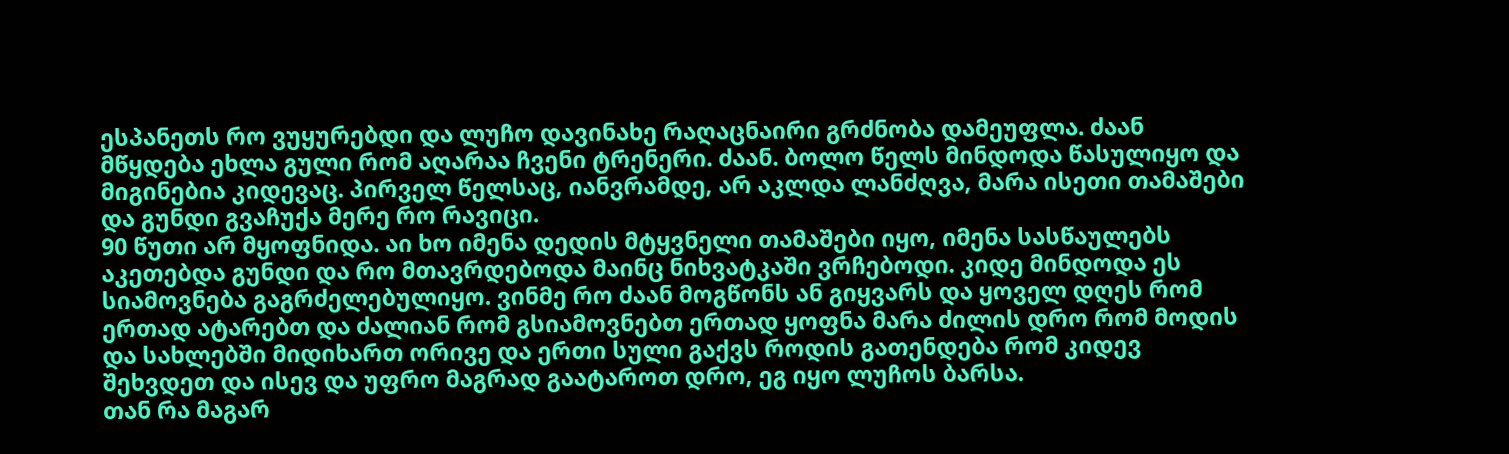ესპანეთს რო ვუყურებდი და ლუჩო დავინახე რაღაცნაირი გრძნობა დამეუფლა. ძაან მწყდება ეხლა გული რომ აღარაა ჩვენი ტრენერი. ძაან. ბოლო წელს მინდოდა წასულიყო და მიგინებია კიდევაც. პირველ წელსაც, იანვრამდე, არ აკლდა ლანძღვა, მარა ისეთი თამაშები და გუნდი გვაჩუქა მერე რო რავიცი.
90 წუთი არ მყოფნიდა. აი ხო იმენა დედის მტყვნელი თამაშები იყო, იმენა სასწაულებს აკეთებდა გუნდი და რო მთავრდებოდა მაინც ნიხვატკაში ვრჩებოდი. კიდე მინდოდა ეს სიამოვნება გაგრძელებულიყო. ვინმე რო ძაან მოგწონს ან გიყვარს და ყოველ დღეს რომ ერთად ატარებთ და ძალიან რომ გსიამოვნებთ ერთად ყოფნა მარა ძილის დრო რომ მოდის და სახლებში მიდიხართ ორივე და ერთი სული გაქვს როდის გათენდება რომ კიდევ შეხვდეთ და ისევ და უფრო მაგრად გაატაროთ დრო, ეგ იყო ლუჩოს ბარსა.
თან რა მაგარ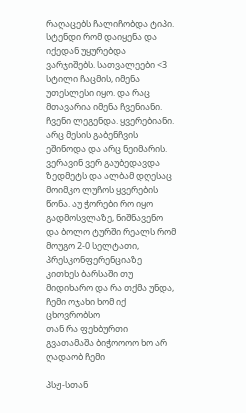რაღაცებს ჩალიჩობდა ტიპი. სტენდი რომ დაიყენა და იქედან უყურებდა ვარჯიშებს. სათვალეები <3 სტილი ჩაცმის, იმენა უთესლესი იყო. და რაც მთავარია იმენა ჩვენიანი. ჩვენი ლეგენდა. ყვერებიანი. არც მესის გაბენჩვის ეშინოდა და არც ნეიმარის. ვერავინ ვერ გაუბედავდა ზედმეტს და ალბამ დღესაც მოიმკო ლუჩოს ყვერების წონა. აუ ჭორები რო იყო გადმოსვლაზე, ნიშნავენო და ბოლო ტურში რეალს რომ მოუგო 2-0 სელტათი, პრესკონფერენციაზე კითხეს ბარსაში თუ მიდიხარო და რა თქმა უნდა, ჩემი ოჯახი ხომ იქ ცხოვრობსო
თან რა ფეხბურთი გვათამაშა ბიჭოოოო ხო არ ღადაობ ჩემი

პსჟ-სთან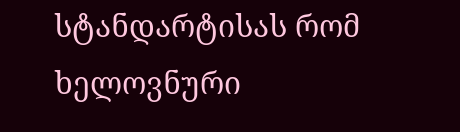სტანდარტისას რომ ხელოვნური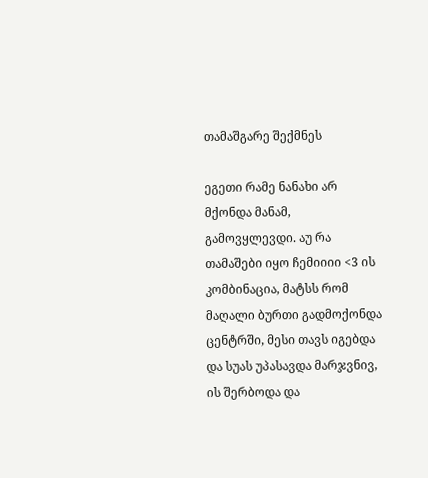თამაშგარე შექმნეს

ეგეთი რამე ნანახი არ მქონდა მანამ, გამოვყლევდი. აუ რა თამაშები იყო ჩემიიიი <3 ის კომბინაცია, მატსს რომ მაღალი ბურთი გადმოქონდა ცენტრში, მესი თავს იგებდა და სუას უპასავდა მარჯვნივ, ის შერბოდა და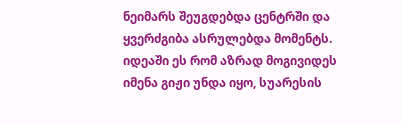ნეიმარს შეუგდებდა ცენტრში და ყვერძგიბა ასრულებდა მომენტს. იდეაში ეს რომ აზრად მოგივიდეს იმენა გიჟი უნდა იყო, სუარესის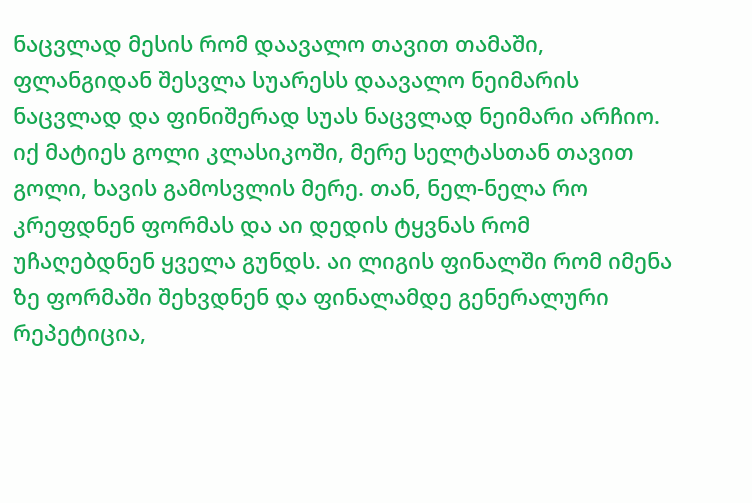ნაცვლად მესის რომ დაავალო თავით თამაში, ფლანგიდან შესვლა სუარესს დაავალო ნეიმარის ნაცვლად და ფინიშერად სუას ნაცვლად ნეიმარი არჩიო.
იქ მატიეს გოლი კლასიკოში, მერე სელტასთან თავით გოლი, ხავის გამოსვლის მერე. თან, ნელ-ნელა რო კრეფდნენ ფორმას და აი დედის ტყვნას რომ უჩაღებდნენ ყველა გუნდს. აი ლიგის ფინალში რომ იმენა ზე ფორმაში შეხვდნენ და ფინალამდე გენერალური რეპეტიცია,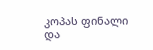კოპას ფინალი და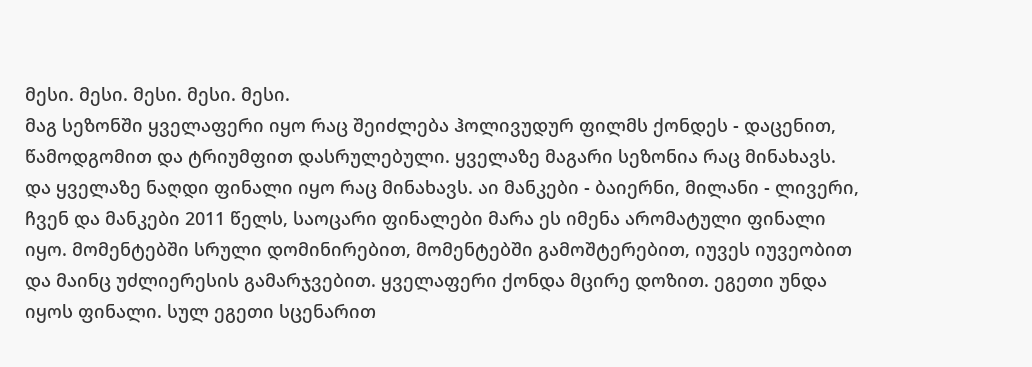მესი. მესი. მესი. მესი. მესი.
მაგ სეზონში ყველაფერი იყო რაც შეიძლება ჰოლივუდურ ფილმს ქონდეს - დაცენით, წამოდგომით და ტრიუმფით დასრულებული. ყველაზე მაგარი სეზონია რაც მინახავს. და ყველაზე ნაღდი ფინალი იყო რაც მინახავს. აი მანკები - ბაიერნი, მილანი - ლივერი, ჩვენ და მანკები 2011 წელს, საოცარი ფინალები მარა ეს იმენა არომატული ფინალი იყო. მომენტებში სრული დომინირებით, მომენტებში გამოშტერებით, იუვეს იუვეობით და მაინც უძლიერესის გამარჯვებით. ყველაფერი ქონდა მცირე დოზით. ეგეთი უნდა იყოს ფინალი. სულ ეგეთი სცენარით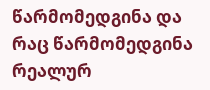წარმომედგინა და რაც წარმომედგინა რეალურ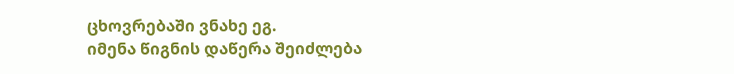ცხოვრებაში ვნახე ეგ.
იმენა წიგნის დაწერა შეიძლება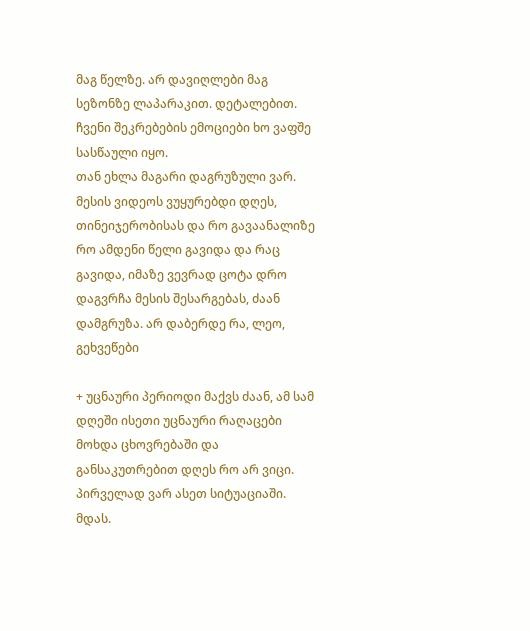მაგ წელზე. არ დავიღლები მაგ სეზონზე ლაპარაკით. დეტალებით. ჩვენი შეკრებების ემოციები ხო ვაფშე სასწაული იყო.
თან ეხლა მაგარი დაგრუზული ვარ. მესის ვიდეოს ვუყურებდი დღეს, თინეიჯერობისას და რო გავაანალიზე რო ამდენი წელი გავიდა და რაც გავიდა, იმაზე ვევრად ცოტა დრო დაგვრჩა მესის შესარგებას, ძაან დამგრუზა. არ დაბერდე რა, ლეო, გეხვეწები

+ უცნაური პერიოდი მაქვს ძაან, ამ სამ დღეში ისეთი უცნაური რაღაცები მოხდა ცხოვრებაში და განსაკუთრებით დღეს რო არ ვიცი. პირველად ვარ ასეთ სიტუაციაში. მდას.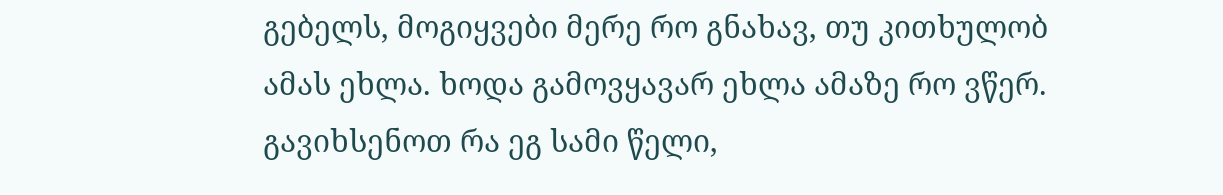გებელს, მოგიყვები მერე რო გნახავ, თუ კითხულობ ამას ეხლა. ხოდა გამოვყავარ ეხლა ამაზე რო ვწერ. გავიხსენოთ რა ეგ სამი წელი,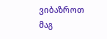ვიბაზროთ მაგ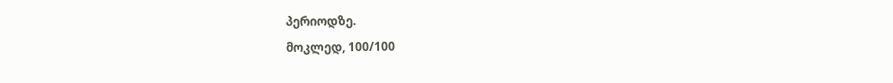პერიოდზე.
მოკლედ, 100/100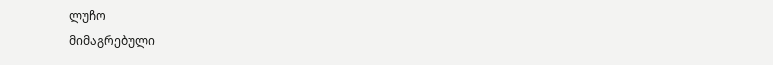ლუჩო
მიმაგრებული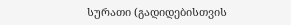სურათი (გადიდებისთვის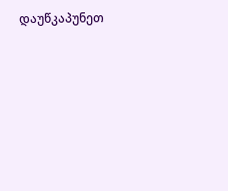დაუწკაპუნეთ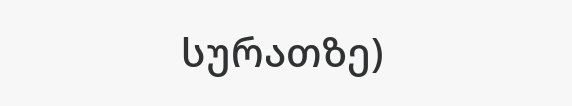სურათზე)